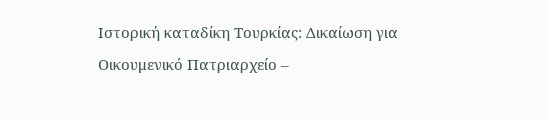Ιστορική καταδίκη Τουρκίας: Δικαίωση για Οικουμενικό Πατριαρχείο –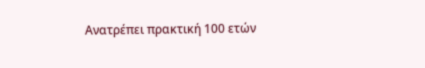Ανατρέπει πρακτική 100 ετών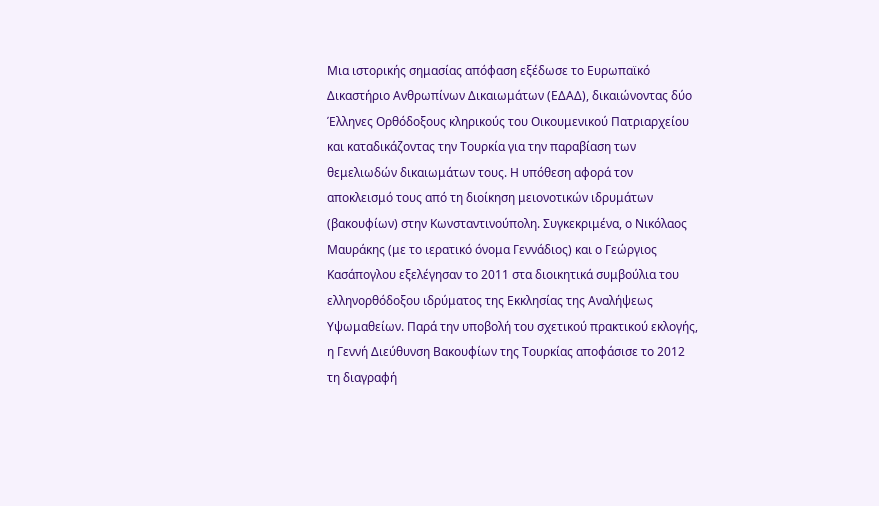Μια ιστορικής σημασίας απόφαση εξέδωσε το Ευρωπαϊκό Δικαστήριο Ανθρωπίνων Δικαιωμάτων (ΕΔΑΔ), δικαιώνοντας δύο Έλληνες Ορθόδοξους κληρικούς του Οικουμενικού Πατριαρχείου και καταδικάζοντας την Τουρκία για την παραβίαση των θεμελιωδών δικαιωμάτων τους. Η υπόθεση αφορά τον αποκλεισμό τους από τη διοίκηση μειονοτικών ιδρυμάτων (βακουφίων) στην Κωνσταντινούπολη. Συγκεκριμένα, ο Νικόλαος Μαυράκης (με το ιερατικό όνομα Γεννάδιος) και ο Γεώργιος Κασάπογλου εξελέγησαν το 2011 στα διοικητικά συμβούλια του ελληνορθόδοξου ιδρύματος της Εκκλησίας της Αναλήψεως Υψωμαθείων. Παρά την υποβολή του σχετικού πρακτικού εκλογής, η Γεννή Διεύθυνση Βακουφίων της Τουρκίας αποφάσισε το 2012 τη διαγραφή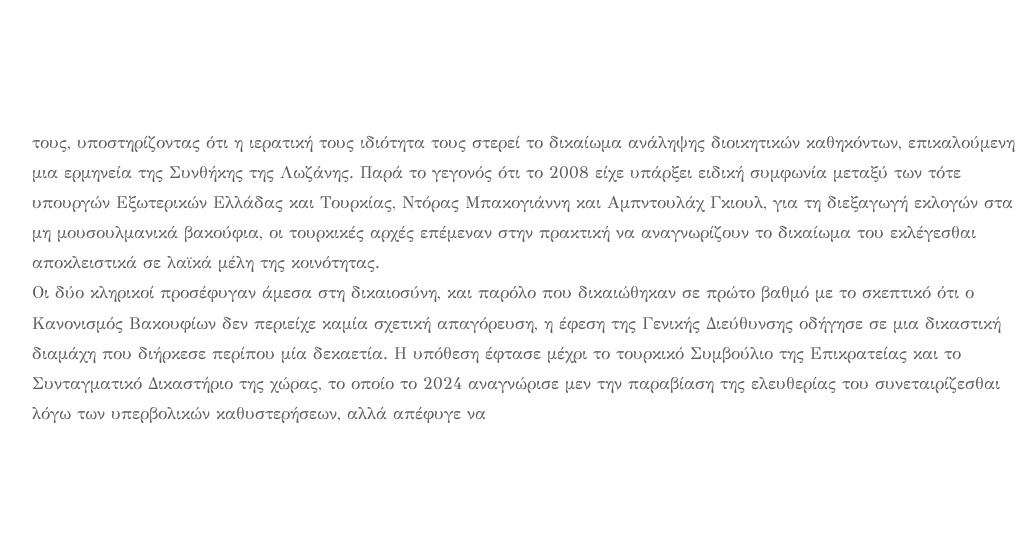τους, υποστηρίζοντας ότι η ιερατική τους ιδιότητα τους στερεί το δικαίωμα ανάληψης διοικητικών καθηκόντων, επικαλούμενη μια ερμηνεία της Συνθήκης της Λωζάνης. Παρά το γεγονός ότι το 2008 είχε υπάρξει ειδική συμφωνία μεταξύ των τότε υπουργών Εξωτερικών Ελλάδας και Τουρκίας, Ντόρας Μπακογιάννη και Αμπντουλάχ Γκιουλ, για τη διεξαγωγή εκλογών στα μη μουσουλμανικά βακούφια, οι τουρκικές αρχές επέμεναν στην πρακτική να αναγνωρίζουν το δικαίωμα του εκλέγεσθαι αποκλειστικά σε λαϊκά μέλη της κοινότητας.
Οι δύο κληρικοί προσέφυγαν άμεσα στη δικαιοσύνη, και παρόλο που δικαιώθηκαν σε πρώτο βαθμό με το σκεπτικό ότι ο Κανονισμός Βακουφίων δεν περιείχε καμία σχετική απαγόρευση, η έφεση της Γενικής Διεύθυνσης οδήγησε σε μια δικαστική διαμάχη που διήρκεσε περίπου μία δεκαετία. Η υπόθεση έφτασε μέχρι το τουρκικό Συμβούλιο της Επικρατείας και το Συνταγματικό Δικαστήριο της χώρας, το οποίο το 2024 αναγνώρισε μεν την παραβίαση της ελευθερίας του συνεταιρίζεσθαι λόγω των υπερβολικών καθυστερήσεων, αλλά απέφυγε να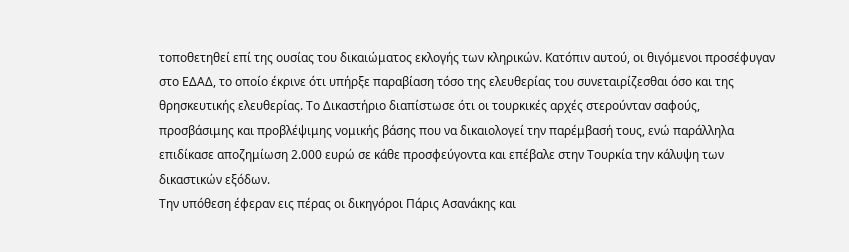τοποθετηθεί επί της ουσίας του δικαιώματος εκλογής των κληρικών. Κατόπιν αυτού, οι θιγόμενοι προσέφυγαν στο ΕΔΑΔ, το οποίο έκρινε ότι υπήρξε παραβίαση τόσο της ελευθερίας του συνεταιρίζεσθαι όσο και της θρησκευτικής ελευθερίας. Το Δικαστήριο διαπίστωσε ότι οι τουρκικές αρχές στερούνταν σαφούς, προσβάσιμης και προβλέψιμης νομικής βάσης που να δικαιολογεί την παρέμβασή τους, ενώ παράλληλα επιδίκασε αποζημίωση 2.000 ευρώ σε κάθε προσφεύγοντα και επέβαλε στην Τουρκία την κάλυψη των δικαστικών εξόδων.
Την υπόθεση έφεραν εις πέρας οι δικηγόροι Πάρις Ασανάκης και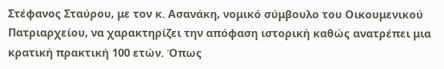Στέφανος Σταύρου, με τον κ. Ασανάκη, νομικό σύμβουλο του Οικουμενικού Πατριαρχείου, να χαρακτηρίζει την απόφαση ιστορική καθώς ανατρέπει μια κρατική πρακτική 100 ετών. Όπως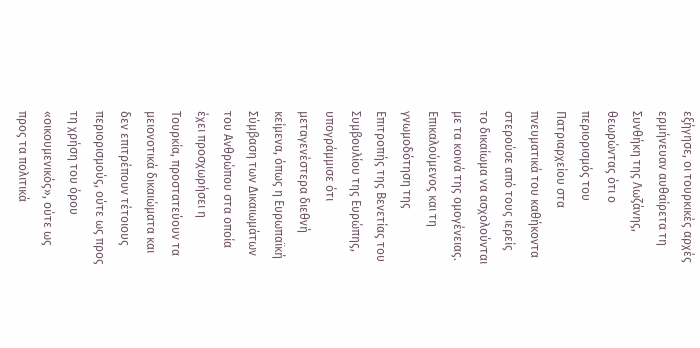εξήγησε, οι τουρκικές αρχές ερμήνευαν αυθαίρετα τη Συνθήκη της Λωζάνης, θεωρώντας ότι ο περιορισμός του Πατριαρχείου στα πνευματικά του καθήκοντα στερούσε από τους ιερείς το δικαίωμα να ασχολούνται με τα κοινά της ομογένειας. Επικαλούμενος και τη γνωμοδότηση της Επιτροπής της Βενετίας του Συμβουλίου της Ευρώπης, υπογράμμισε ότι μεταγενέστερα διεθνή κείμενα, όπως η Ευρωπαϊκή Σύμβαση των Δικαιωμάτων του Ανθρώπου στα οποία έχει προσχωρήσει η Τουρκία, προστατεύουν τα μειονοτικά δικαιώματα και δεν επιτρέπουν τέτοιους περιορισμούς, ούτε ως προς τη χρήση του όρου «οικουμενικός», ούτε ως προς τα πολιτικά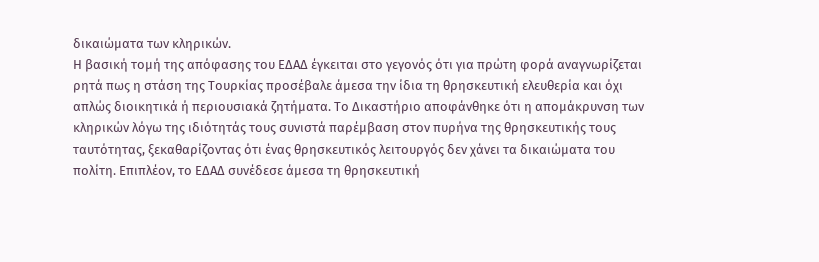δικαιώματα των κληρικών.
Η βασική τομή της απόφασης του ΕΔΑΔ έγκειται στο γεγονός ότι για πρώτη φορά αναγνωρίζεται ρητά πως η στάση της Τουρκίας προσέβαλε άμεσα την ίδια τη θρησκευτική ελευθερία και όχι απλώς διοικητικά ή περιουσιακά ζητήματα. Το Δικαστήριο αποφάνθηκε ότι η απομάκρυνση των κληρικών λόγω της ιδιότητάς τους συνιστά παρέμβαση στον πυρήνα της θρησκευτικής τους ταυτότητας, ξεκαθαρίζοντας ότι ένας θρησκευτικός λειτουργός δεν χάνει τα δικαιώματα του πολίτη. Επιπλέον, το ΕΔΑΔ συνέδεσε άμεσα τη θρησκευτική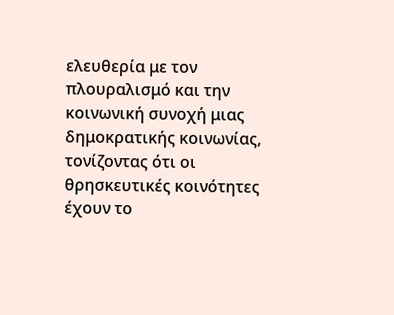ελευθερία με τον πλουραλισμό και την κοινωνική συνοχή μιας δημοκρατικής κοινωνίας, τονίζοντας ότι οι θρησκευτικές κοινότητες έχουν το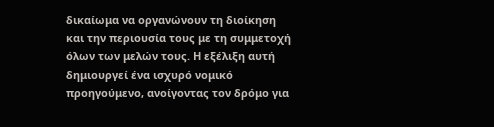δικαίωμα να οργανώνουν τη διοίκηση και την περιουσία τους με τη συμμετοχή όλων των μελών τους. Η εξέλιξη αυτή δημιουργεί ένα ισχυρό νομικό προηγούμενο, ανοίγοντας τον δρόμο για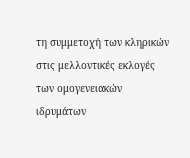τη συμμετοχή των κληρικών στις μελλοντικές εκλογές των ομογενειακών ιδρυμάτων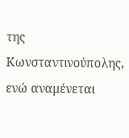της Κωνσταντινούπολης, ενώ αναμένεται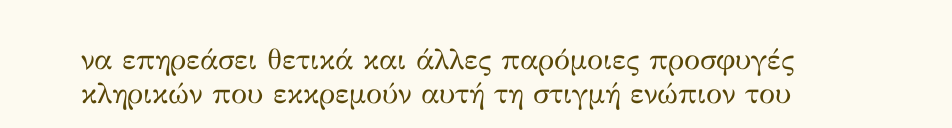να επηρεάσει θετικά και άλλες παρόμοιες προσφυγές κληρικών που εκκρεμούν αυτή τη στιγμή ενώπιον του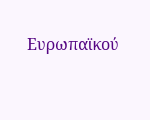Ευρωπαϊκού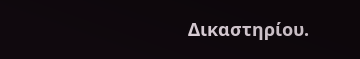Δικαστηρίου.